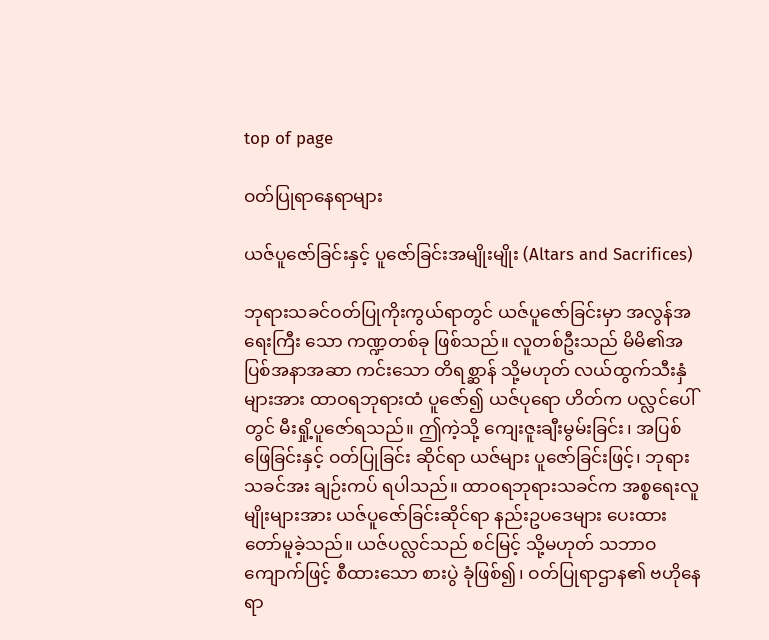top of page

ဝတ်ပြုရာနေရာများ

ယဇ်ပူဇော်ခြင်းနှင့် ပူဇော်ခြင်းအမျိုးမျိုး (Altars and Sacrifices)

ဘုရားသခင်ဝတ်ပြုကိုးကွယ်ရာတွင် ယဇ်ပူဇော်ခြင်းမှာ အလွန်အရေးကြီး သော ကဏ္ဍတစ်ခု ဖြစ်သည်။ လူတစ်ဦးသည် မိမိ၏အပြစ်အနာအဆာ ကင်းသော တိရစ္ဆာန် သို့မဟုတ် လယ်ထွက်သီးနှံများအား ထာဝရဘုရားထံ ပူဇော်၍ ယဇ်ပုရော ဟိတ်က ပလ္လင်ပေါ်တွင် မီးရှို့ပူဇော်ရသည်။ ဤကဲ့သို့ ကျေးဇူးချီးမွမ်းခြင်း၊ အပြစ် ဖြေခြင်းနှင့် ဝတ်ပြုခြင်း ဆိုင်ရာ ယဇ်များ ပူဇော်ခြင်းဖြင့်၊ ဘုရားသခင်အး ချဉ်းကပ် ရပါသည်။ ထာဝရဘုရားသခင်က အစ္စရေးလူမျိုးများအား ယဇ်ပူဇော်ခြင်းဆိုင်ရာ နည်းဥပဒေများ ပေးထားတော်မူခဲ့သည်။ ယဇ်ပလ္လင်သည် စင်မြင့် သို့မဟုတ် သဘာဝကျောက်ဖြင့် စီထားသော စားပွဲ ခုံဖြစ်၍၊ ဝတ်ပြုရာဌာန၏ ဗဟိုနေရာ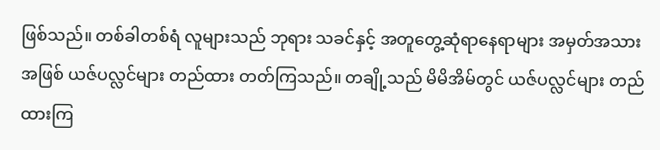ဖြစ်သည်။ တစ်ခါတစ်ရံ လူများသည် ဘုရား သခင်နှင့် အတူတွေ့ဆုံရာနေရာများ အမှတ်အသားအဖြစ် ယဇ်ပလ္လင်များ တည်ထား တတ်ကြသည်။ တချို့သည် မိမိအိမ်တွင် ယဇ်ပလ္လင်များ တည်ထားကြ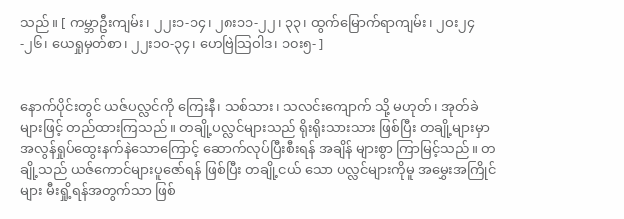သည်။ [ ကမ္ဘာဦးကျမ်း၊ ၂၂း၁-၁၄၊ ၂၈း၁၁-၂၂၊ ၃၃၊ ထွက်မြောက်ရာကျမ်း၊ ၂ဝး၂၄-၂၆၊ ယေရှုမှတ်စာ၊ ၂၂း၁ဝ-၃၄၊ ဟေဗြဲသြဝါဒ၊ ၁၀း၅- ]


နောက်ပိုင်းတွင် ယဇ်ပလ္လင်ကို ကြေးနီ၊ သစ်သား၊ သလင်းကျောက် သို့ မဟုတ်၊ အုတ်ခဲများဖြင့် တည်ထားကြသည်။ တချို့ပလ္လင်များသည် ရိုးရိုးသားသား ဖြစ်ပြီး တချို့များမှာ အလွန်ရှုပ်ထွေးနက်နဲသောကြောင့် ဆောက်လုပ်ပြီးစီးရန် အချိန် များစွာ ကြာမြင့်သည်။ တချို့သည် ယဇ်ကောင်များပူဇော်ရန် ဖြစ်ပြီး တချို့ငယ် သော ပလ္လင်များကိုမူ အမွှေးအကြိုင်များ မီးရှို့ရန်အတွက်သာ ဖြစ်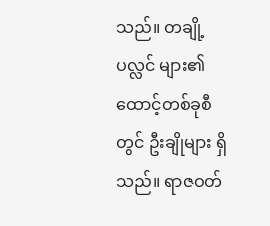သည်။ တချို့ ပလ္လင် များ၏ ထောင့်တစ်ခုစီတွင် ဦးချိုများ ရှိသည်။ ရာဇဝတ်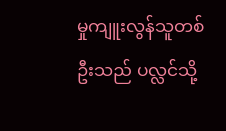မှုကျူးလွန်သူတစ်ဦးသည် ပလ္လင်သို့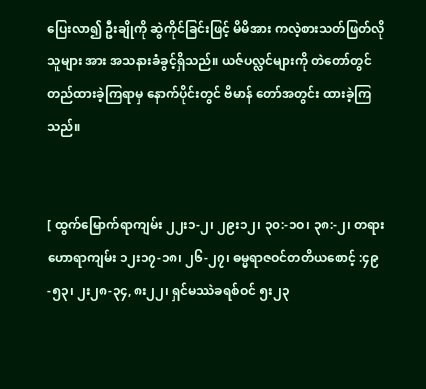ပြေးလာ၍ ဦးချိုကို ဆွဲကိုင်ခြင်းဖြင့် မိမိအား ကလဲ့စားသတ်ဖြတ်လိုသူများ အား အသနားခံခွင့်ရှိသည်။ ယဇ်ပလ္လင်များကို တဲတော်တွင်တည်ထားခဲ့ကြရာမှ နောက်ပိုင်းတွင် ဗိမာန် တော်အတွင်း ထားခဲ့ကြသည်။


[ ထွက်မြောက်ရာကျမ်း ၂၂း၁-၂၊ ၂၉း၁၂၊ ၃၀:-၁ဝ၊ ၃၈:-၂၊ တရားဟောရာကျမ်း ၁၂း၁၇-၁၈၊ ၂၆-၂၇၊ ဓမ္မရာဇဝင်တတိယစောင့် :၄၉-၅၃၊ ၂း၂၈-၃၄, ၈း၂၂၊ ရှင်မဿဲခရစ်ဝင် ၅း၂၃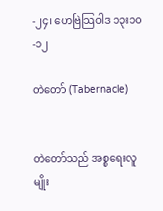-၂၄၊ ဟေဗြဲသြဝါဒ ၁၃း၁၀-၁၂

တဲတော် (Tabernacle)


တဲတော်သည် အစ္စရေးလူမျိုး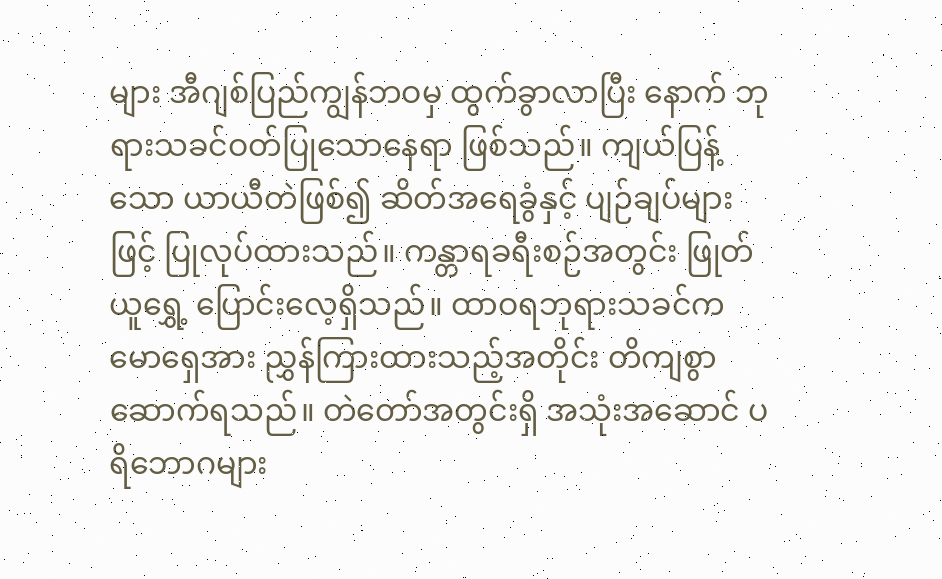များ အီဂျစ်ပြည်ကျွန်ဘဝမှ ထွက်ခွာလာပြီး နောက် ဘုရားသခင်ဝတ်ပြုသောနေရာ ဖြစ်သည်။ ကျယ်ပြန့်သော ယာယီတဲဖြစ်၍ ဆိတ်အရေခွံနှင့် ပျဉ်ချပ်များဖြင့် ပြုလုပ်ထားသည်။ ကန္တာရခရီးစဉ်အတွင်း ဖြုတ်ယူရွှေ့ ပြောင်းလေ့ရှိသည်။ ထာဝရဘုရားသခင်က မောရှေအား ညွှန်ကြားထားသည့်အတိုင်း တိကျစွာ ဆောက်ရသည်။ တဲတော်အတွင်းရှိ အသုံးအဆောင် ပရိဘောဂများ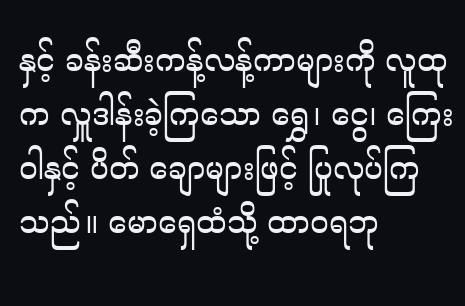နှင့် ခန်းဆီးကန့်လန့်ကာများကို လူထုက လှူဒါန်းခဲ့ကြသော ရွှေ၊ ငွေ၊ ကြေးဝါနှင့် ပိတ် ချောများဖြင့် ပြုလုပ်ကြသည်။ မောရှေထံသို့ ထာဝရဘု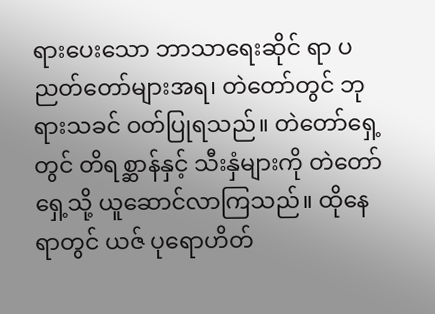ရားပေးသော ဘာသာရေးဆိုင် ရာ ပညတ်တော်များအရ၊ တဲတော်တွင် ဘုရားသခင် ဝတ်ပြုရသည်။ တဲတော်ရှေ့တွင် တိရစ္ဆာန်နှင့် သီးနှံများကို တဲတော်ရှေ့သို့ ယူဆောင်လာကြသည်။ ထိုနေရာတွင် ယဇ် ပုရောဟိတ်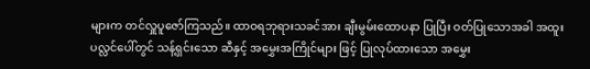များက တင်လှူပူဇော်ကြသည်။ ထာဝရဘုရားသခင်အား ချီးမွမ်းထောပနာ ပြုပြီး ဝတ်ပြုသောအခါ အထူးပလ္လင်ပေါ်တွင် သန့်ရှင်းသော ဆီနှင့် အမွှေးအကြိုင်များ ဖြင့် ပြုလုပ်ထားသော အမွှေး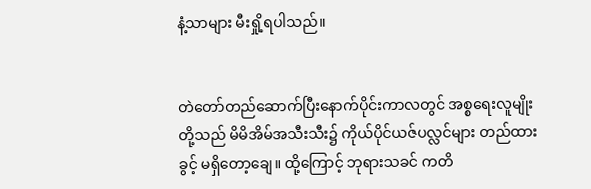နံ့သာများ မီးရှို့ရပါသည်။


တဲတော်တည်ဆောက်ပြီးနောက်ပိုင်းကာလတွင် အစ္စရေးလူမျိုးတို့သည် မိမိအိမ်အသီးသီး၌ ကိုယ်ပိုင်ယဇ်ပလ္လင်များ တည်ထားခွင့် မရှိတော့ချေ။ ထို့ကြောင့် ဘုရားသခင် ကတိ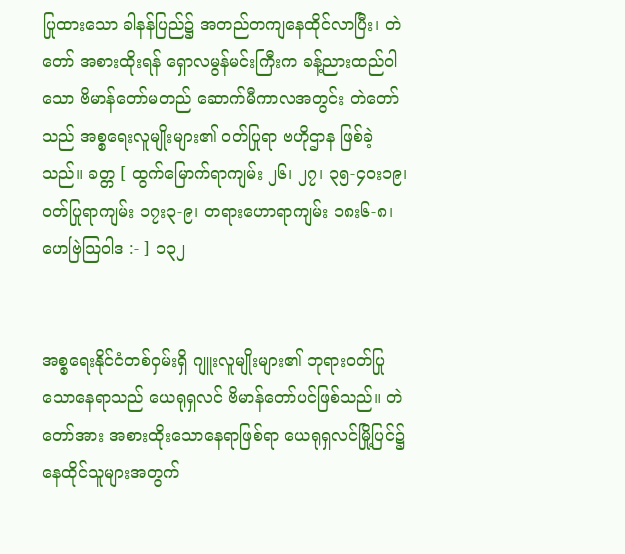ပြုထားသော ခါနန်ပြည်၌ အတည်တကျနေထိုင်လာပြီး၊ တဲတော် အစားထိုးရန် ရှောလမွန်မင်းကြီးက ခန့်ညားထည်ဝါသော ဗိမာန်တော်မတည် ဆောက်မီကာလအတွင်း တဲတော်သည် အစ္စရေးလူမျိုးများ၏ ဝတ်ပြုရာ ဗဟိုဌာန ဖြစ်ခဲ့သည်။ ခတ္တ [ ထွက်မြောက်ရာကျမ်း ၂၆၊ ၂၇၊ ၃၅-၄ဝး၁၉၊ ဝတ်ပြုရာကျမ်း ၁၇း၃-၉၊ တရားဟောရာကျမ်း ၁၈း၆-၈၊ ဟေဗြဲသြဝါဒ :- ] ၁၃၂


အစ္စရေးနိုင်ငံတစ်ဝှမ်းရှိ ဂျူးလူမျိုးများ၏ ဘုရားဝတ်ပြုသောနေရာသည် ယေရုရှလင် ဗိမာန်တော်ပင်ဖြစ်သည်။ တဲတော်အား အစားထိုးသောနေရာဖြစ်ရာ ယေရုရှလင်မြို့ပြင်၌ နေထိုင်သူများအတွက်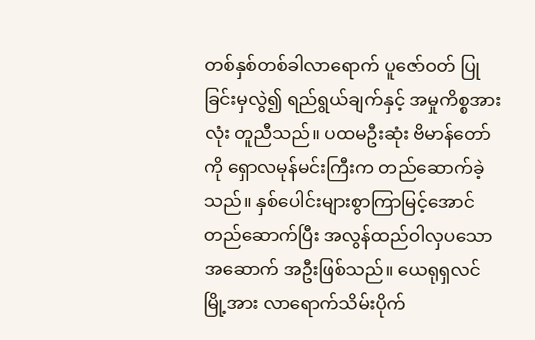တစ်နှစ်တစ်ခါလာရောက် ပူဇော်ဝတ် ပြုခြင်းမှလွဲ၍ ရည်ရွယ်ချက်နှင့် အမှုကိစ္စအားလုံး တူညီသည်။ ပထမဦးဆုံး ဗိမာန်တော်ကို ရှောလမုန်မင်းကြီးက တည်ဆောက်ခဲ့သည်။ နှစ်ပေါင်းများစွာကြာမြင့်အောင်တည်ဆောက်ပြီး အလွန်ထည်ဝါလှပသော အဆောက် အဦးဖြစ်သည်။ ယေရုရှလင်မြို့အား လာရောက်သိမ်းပိုက်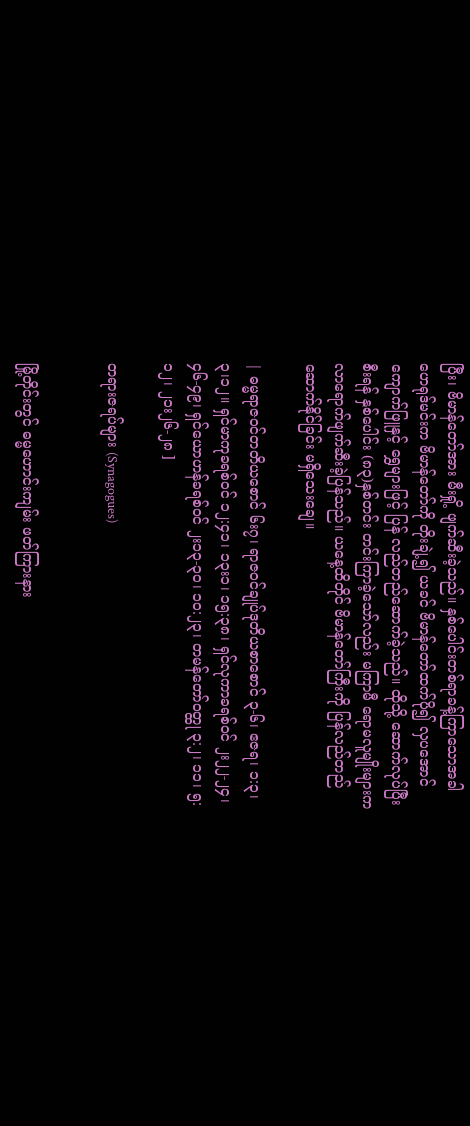ပြီး၊ ဗိမာန်တော်အား မီးရှို့ ဖျက်ဆီးခဲ့သည်။ နှစ်ပေါင်းတစ်ရာခန့်ကြာသောအခါ ဟေရုဒ်မင်းက ဗိမာန်တော်ကို တိုးချဲ့၍ ယခင် ဗိမာန်တော်ထက်ပို၍ လှပအောင် ကျောက်ဖြူနှင့် ရွှေများဖြင့် ပြန် လည်တည်ဆောက်ခဲ့သည်။ ထိုသို့ ဆောက်လုပ်ပြီးစီးရန် နှစ်ပေါင်း (၈၃)နှစ်တင်း တင်းကြာခဲ့သော်လည်း မကြာမီ ရောမလူမျိုးများက လာရောက်ဖျက်ဆီးခဲ့ပြန်သည်။ ယနေ့ထိတိုင် ဗိမာန်တော်ကြီးကို ပြန်လည်တည်ဆောက်နိုင်ခြင်း မရှိသေးချေ။

| ဓမ္မရာဇဝင်တတိယစောင် ၆း၇၊ ရာဇဝင်ချုပ်ဒုတိယစာစောင် ၃-၆၊ ဧဇရ၊ ၁:၃၊ ၃၊၁၂။ ရှင်မာကုခရစ်ဝင် ၁၂:၄၁၊ ၁၃း၁၊ ၁၅:၃၈၊ ရှင်လုကာခရစ်ဝင် ၂း၂၂-၂၄၊ ၄၆-၄၉၊ ရှင်ယောဟန်ခရစ်ဝင် ၂း၁၃-၃၀၊ ၁၀:၂၃၊ တမန်တော်ဝတ္ထု ၃:၂၊ ၁၁၊ ၅:၁၂၊ ၂၁း၂၆-၂၈ ]

တရားဇရပ်များ (Synagogues)


မြို့တိုင်းတွင် ဓမ္မဟောင်းကျမ်း ဖတ်ကြားနား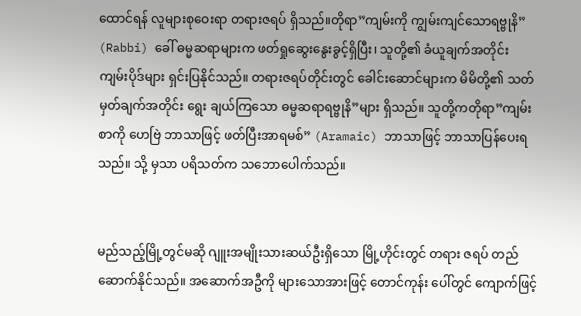ထောင်ရန် လူများစုဝေးရာ တရားဇရပ် ရှိသည်။တိုရာ”ကျမ်းကို ကျွမ်းကျင်သောရဗ္ဗုနိ” (Rabbi) ခေါ် ဓမ္မဆရာများက ဖတ်ရှုဆွေးနွေးခွင့်ရှိပြီး၊ သူတို့၏ ခံယူချက်အတိုင်း ကျမ်းပိုဒ်များ ရှင်းပြနိုင်သည်။ တရားဇရပ်တိုင်းတွင် ခေါင်းဆောင်များက မိမိတို့၏ သတ်မှတ်ချက်အတိုင်း ရွေး ချယ်ကြသော ဓမ္မဆရာရဗ္ဗုနိ”များ ရှိသည်။ သူတို့ကတိုရာ”ကျမ်းစာကို ဟေဗြဲ ဘာသာဖြင့် ဖတ်ပြီးအာရမစ်” (Aramaic) ဘာသာဖြင့် ဘာသာပြန်ပေးရသည်။ သို့ မှသာ ပရိသတ်က သဘောပေါက်သည်။


မည်သည့်မြို့တွင်မဆို ဂျူးအမျိုးသားဆယ်ဦးရှိသော မြို့ဟိုင်းတွင် တရား ဇရပ် တည်ဆောက်နိုင်သည်။ အဆောက်အဦကို များသောအားဖြင့် တောင်ကုန်း ပေါ်တွင် ကျောက်ဖြင့်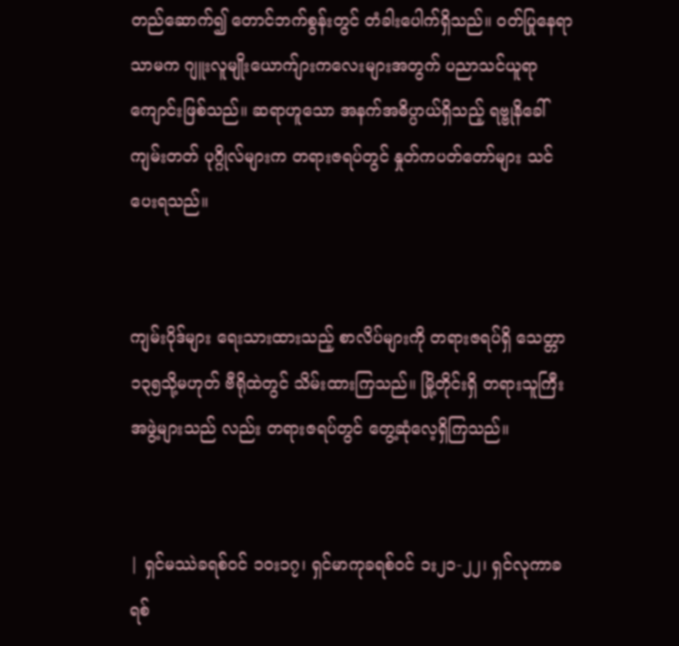တည်ဆောက်၍ တောင်ဘက်စွန်းတွင် တံခါးပေါက်ရှိသည်။ ဝတ်ပြုနေရာသာမက ဂျူးလူမျိုးယောက်ျားကလေးများအတွက် ပညာသင်ယူရာ ကျောင်းဖြစ်သည်။ ဆရာဟူသော အနက်အဓိပ္ပာယ်ရှိသည့် ရဗ္ဗုနိခေါ် ကျမ်းတတ် ပုဂ္ဂိုလ်များက တရားဇရပ်တွင် နှုတ်ကပတ်တော်များ သင်ပေးရသည်။


ကျမ်းပိုဒ်များ ရေးသားထားသည့် စာလိပ်များကို တရားဇရပ်ရှိ သေတ္တာ ၁၃၅သို့မဟုတ် ဗီရိုထဲတွင် သိမ်းထားကြသည်။ မြို့တိုင်းရှိ တရားသူကြီးအဖွဲ့များသည် လည်း တရားဇရပ်တွင် တွေ့ဆုံလေ့ရှိကြသည်။


| ရှင်မဿဲခရစ်ဝင် ၁ဝး၁၇၊ ရှင်မာကုခရစ်ဝင် ၁း၂၁-၂၂၊ ရှင်လုကာခရစ်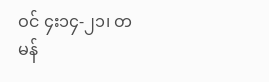ဝင် ၄း၁၄-၂၁၊ တမန်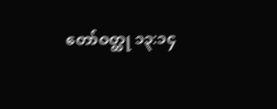တော်ဝတ္ထု ၁၃:၁၄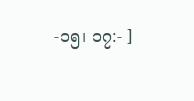-၁၅၊ ၁၇:- ]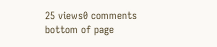25 views0 comments
bottom of page